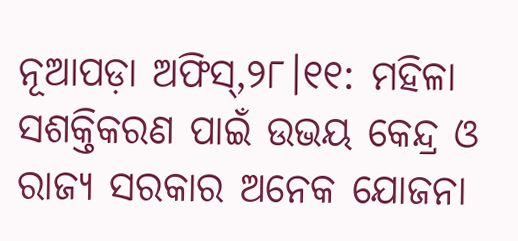ନୂଆପଡ଼ା ଅଫିସ୍,୨୮।୧୧: ମହିଳା ସଶକ୍ତିକରଣ ପାଇଁ ଉଭୟ କେନ୍ଦ୍ର ଓ ରାଜ୍ୟ ସରକାର ଅନେକ ଯୋଜନା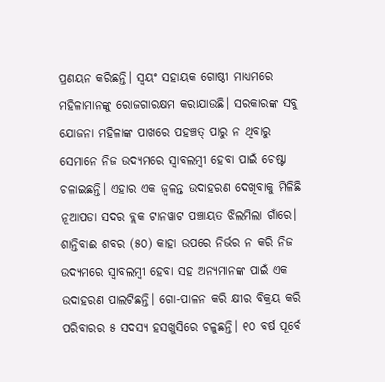ପ୍ରଣୟନ କରିଛନ୍ତି। ସ୍ବୟଂ ସହାୟକ ଗୋଷ୍ଠୀ ମାଧ୍ୟମରେ ମହିଳାମାନଙ୍କୁ ରୋଜଗାରକ୍ଷମ କରାଯାଉଛି। ସରକାରଙ୍କ ସବୁ ଯୋଜନା ମହିଳାଙ୍କ ପାଖରେ ପହଞ୍ଚତ୍ ପାରୁ ନ ଥିବାରୁ ସେମାନେ ନିଜ ଉଦ୍ୟମରେ ସ୍ବାବଲମ୍ବୀ ହେବା ପାଇଁ ଚେଷ୍ଟା ଚଳାଇଛନ୍ତି। ଏହାର ଏକ ଜ୍ୱଳନ୍ତ ଉଦାହରଣ ଦେଖିବାକୁ ମିଳିଛି ନୂଆପଡା ସଦର ବ୍ଲକ ଟାନୱାଟ ପଞ୍ଚାୟତ ଝିଲମିଲା ଗାଁରେ। ଶାନ୍ତିବାଈ ଶବର (୫୦) କାହା ଉପରେ ନିର୍ଭର ନ କରି ନିଜ ଉଦ୍ୟମରେ ସ୍ବାବଲମ୍ବୀ ହେବା ସହ ଅନ୍ୟମାନଙ୍କ ପାଇଁ ଏକ ଉଦାହରଣ ପାଲଟିଛନ୍ତି। ଗୋ-ପାଳନ କରି କ୍ଷୀର ବିକ୍ରୟ କରି ପରିବାରର ୫ ସଦସ୍ୟ ହସଖୁସିରେ ଚଳୁଛନ୍ତି। ୧୦ ବର୍ଷ ପୂର୍ବେ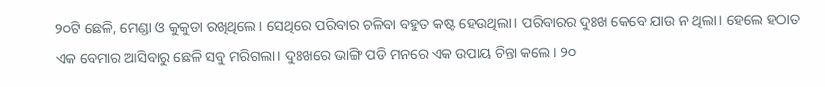୨୦ଟି ଛେଳି, ମେଣ୍ଡା ଓ କୁକୁଡା ରଖିଥିଲେ। ସେଥିରେ ପରିବାର ଚଳିବା ବହୁତ କଷ୍ଟ ହେଉଥିଲା। ପରିବାରର ଦୁଃଖ କେବେ ଯାଉ ନ ଥିଲା। ହେଲେ ହଠାତ ଏକ ବେମାର ଆସିବାରୁ ଛେଳି ସବୁ ମରିଗଲା। ଦୁଃଖରେ ଭାଙ୍ଗି ପଡି ମନରେ ଏକ ଉପାୟ ଚିନ୍ତା କଲେ। ୨୦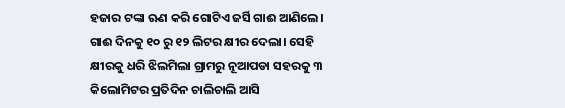ହଜାର ଟଙ୍କା ଋଣ କରି ଗୋଟିଏ ଜର୍ସି ଗାଈ ଆଣିଲେ। ଗାଈ ଦିନକୁ ୧୦ ରୁ ୧୨ ଲିଟର କ୍ଷୀର ଦେଲା। ସେହି କ୍ଷୀରକୁ ଧରି ଝିଲମିଲା ଗ୍ରାମରୁ ନୂଆପଡା ସହରକୁ ୩ କିଲୋମିଟର ପ୍ରତିଦିନ ଚାଲିଚାଲି ଆସି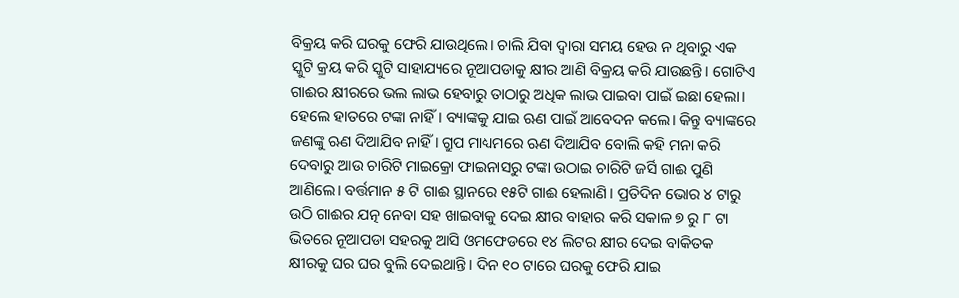ବିକ୍ରୟ କରି ଘରକୁ ଫେରି ଯାଉଥିଲେ। ଚାଲି ଯିବା ଦ୍ୱାରା ସମୟ ହେଉ ନ ଥିବାରୁ ଏକ ସ୍କୁଟି କ୍ରୟ କରି ସ୍କୁଟି ସାହାଯ୍ୟରେ ନୂଆପଡାକୁ କ୍ଷୀର ଆଣି ବିକ୍ରୟ କରି ଯାଉଛନ୍ତି। ଗୋଟିଏ ଗାଈର କ୍ଷୀରରେ ଭଲ ଲାଭ ହେବାରୁ ତାଠାରୁ ଅଧିକ ଲାଭ ପାଇବା ପାଇଁ ଇଛା ହେଲା। ହେଲେ ହାତରେ ଟଙ୍କା ନାହିଁ। ବ୍ୟାଙ୍କକୁ ଯାଇ ଋଣ ପାଇଁ ଆବେଦନ କଲେ। କିନ୍ତୁ ବ୍ୟାଙ୍କରେ ଜଣଙ୍କୁ ଋଣ ଦିଆଯିବ ନାହିଁ। ଗ୍ରୁପ ମାଧ୍ୟମରେ ଋଣ ଦିଆଯିବ ବୋଲି କହି ମନା କରି ଦେବାରୁ ଆଉ ଚାରିଟି ମାଇକ୍ରୋ ଫାଇନାସରୁ ଟଙ୍କା ଉଠାଇ ଚାରିଟି ଜର୍ସି ଗାଈ ପୁଣି ଆଣିଲେ। ବର୍ତ୍ତମାନ ୫ ଟି ଗାଈ ସ୍ଥାନରେ ୧୫ଟି ଗାଈ ହେଲାଣି। ପ୍ରତିଦିନ ଭୋର ୪ ଟାରୁ ଉଠି ଗାଈର ଯତ୍ନ ନେବା ସହ ଖାଇବାକୁ ଦେଇ କ୍ଷୀର ବାହାର କରି ସକାଳ ୭ ରୁ ୮ ଟା ଭିତରେ ନୂଆପଡା ସହରକୁ ଆସି ଓମଫେଡରେ ୧୪ ଲିଟର କ୍ଷୀର ଦେଇ ବାକିତକ କ୍ଷୀରକୁ ଘର ଘର ବୁଲି ଦେଇଥାନ୍ତି। ଦିନ ୧୦ ଟାରେ ଘରକୁ ଫେରି ଯାଇ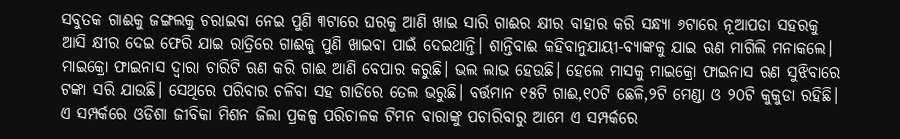ସବୁତକ ଗାଈକୁ ଜଙ୍ଗଲକୁ ଚରାଇବା ନେଇ ପୁଣି ୩ଟାରେ ଘରକୁ ଆଣି ଖାଇ ସାରି ଗାଈର କ୍ଷୀର ବାହାର କରି ସନ୍ଧ୍ୟା ୬ଟାରେ ନୂଆପଡା ସହରକୁ ଆସି କ୍ଷୀର ଦେଇ ଫେରି ଯାଇ ରାତ୍ରିରେ ଗାଈକୁ ପୁଣି ଖାଇବା ପାଇଁ ଦେଇଥାନ୍ତି। ଶାନ୍ତିବାଈ କହିବାନୁଯାୟୀ-ବ୍ୟାଙ୍କକୁ ଯାଇ ଋଣ ମାଗିଲି ମନାକଲେ। ମାଇକ୍ରୋ ଫାଇନାସ ଦ୍ୱାରା ଚାରିଟି ଋଣ କରି ଗାଈ ଆଣି ବେପାର କରୁଛି। ଭଲ ଲାଭ ହେଉଛି। ହେଲେ ମାସକୁ ମାଇକ୍ରୋ ଫାଇନାସ ଋଣ ସୁଝିବାରେ ଟଙ୍କା ସରି ଯାଉଛି। ସେଥିରେ ପରିବାର ଚଳିବା ସହ ଗାଡିରେ ତେଲ ଭରୁଛି। ବର୍ତ୍ତମାନ ୧୫ଟି ଗାଈ,୧୦ଟି ଛେଳି,୨ଟି ମେଣ୍ଡା ଓ ୨୦ଟି କୁକୁଡା ରହିଛି। ଏ ସମ୍ପର୍କରେ ଓଡିଶା ଜୀବିକା ମିଶନ ଜିଲା ପ୍ରକଳ୍ପ ପରିଚାଳକ ଟିମନ ବାରାଙ୍କୁ ପଚାରିବାରୁ ଆମେ ଏ ସମ୍ପର୍କରେ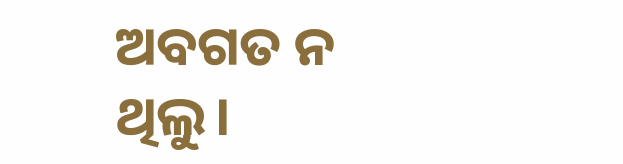ଅବଗତ ନ ଥିଲୁ।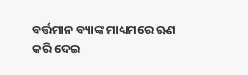ବର୍ତ୍ତମାନ ବ୍ୟାଙ୍କ ମାଧ୍ୟମରେ ଋଣ କରି ଦେଇ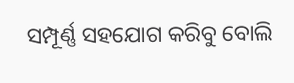ସମ୍ପୂର୍ଣ୍ଣ ସହଯୋଗ କରିବୁ ବୋଲି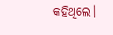କହିଥିଲେ।